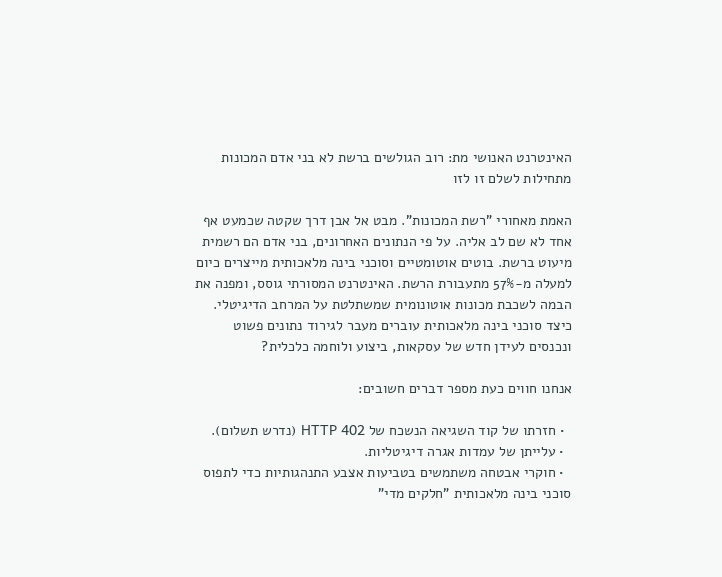האינטרנט האנושי מת: רוב הגולשים ברשת לא בני אדם המכונות מתחילות לשלם זו לזו

האמת מאחורי "רשת המכונות". מבט אל אבן דרך שקטה שכמעט אף אחד לא שם לב אליה. על פי הנתונים האחרונים, בני אדם הם רשמית מיעוט ברשת. בוטים אוטומטיים וסוכני בינה מלאכותית מייצרים כיום למעלה מ-57% מתעבורת הרשת. האינטרנט המסורתי גוסס, ומפנה את הבמה לשכבת מכונות אוטונומית שמשתלטת על המרחב הדיגיטלי. כיצד סוכני בינה מלאכותית עוברים מעבר לגירוד נתונים פשוט ונכנסים לעידן חדש של עסקאות, ביצוע ולוחמה כלכלית?

אנחנו חווים כעת מספר דברים חשובים:

  • חזרתו של קוד השגיאה הנשכח של HTTP 402 (נדרש תשלום).
  • עלייתן של עמדות אגרה דיגיטליות.
  • חוקרי אבטחה משתמשים בטביעות אצבע התנהגותיות כדי לתפוס סוכני בינה מלאכותית "חלקים מדי"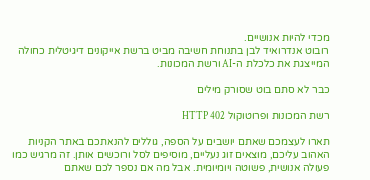מכדי להיות אנושיים.
רובוט אנדרואיד לבן בתנוחת חשיבה מביט ברשת אייקונים דיגיטלית כחולה המייצגת את כלכלת ה-AI ורשת המכונות.

כבר לא סתם בוט שסורק מילים

רשת המכונות ופרוטוקול HTTP 402

תארו לעצמכם שאתם יושבים על הספה, גוללים להנאתכם באתר הקניות האהוב עליכם, מוצאים זוג נעליים, מוסיפים לסל ורוכשים אותן. זה מרגיש כמו פעולה אנושית, פשוטה ויומיומית. אבל מה אם נספר לכם שאתם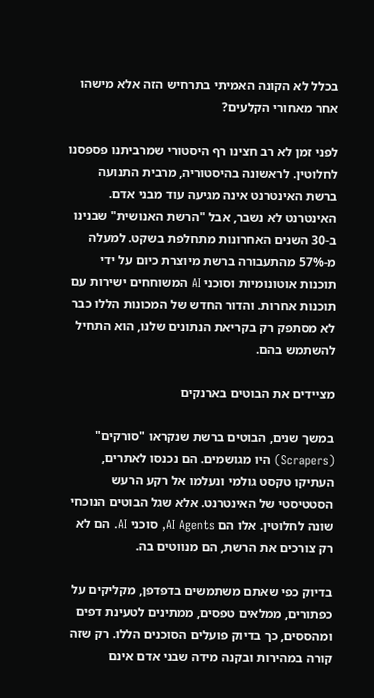בכלל לא הקונה האמיתי בתרחיש הזה אלא מישהו אחר מאחורי הקלעים?

לפני זמן לא רב חצינו רף היסטורי שמרביתנו פספסנו לחלוטין. לראשונה בהיסטוריה, מרבית התנועה ברשת האינטרנט אינה מגיעה עוד מבני אדם. האינטרנט לא נשבר, אבל "הרשת האנושית" שבנינו ב-30 השנים האחרונות מתחלפת בשקט. למעלה מ-57% מהתעבורה ברשת מיוצרת כיום על ידי תוכנות אוטונומיות וסוכני AI המשוחחים ישירות עם תוכנות אחרות. והדור החדש של המכונות הללו כבר לא מסתפק רק בקריאת הנתונים שלנו, הוא התחיל להשתמש בהם.

מציידים את הבוטים בארנקים

במשך שנים, הבוטים ברשת שנקראו "סורקים" (Scrapers) היו מגושמים. הם נכנסו לאתרים, העתיקו טקסט גולמי ונעלמו אל רקע הרעש הסטטיסטי של האינטרנט. אלא שגל הבוטים הנוכחי שונה לחלוטין. אלו הם AI Agents, סוכני AI. הם לא רק צורכים את הרשת, הם מנווטים בה.

בדיוק כפי שאתם משתמשים בדפדפן, מקליקים על כפתורים, ממלאים טפסים, ממתינים לטעינת דפים ומהססים, כך בדיוק פועלים הסוכנים הללו. רק שזה קורה במהירות ובקנה מידה שבני אדם אינם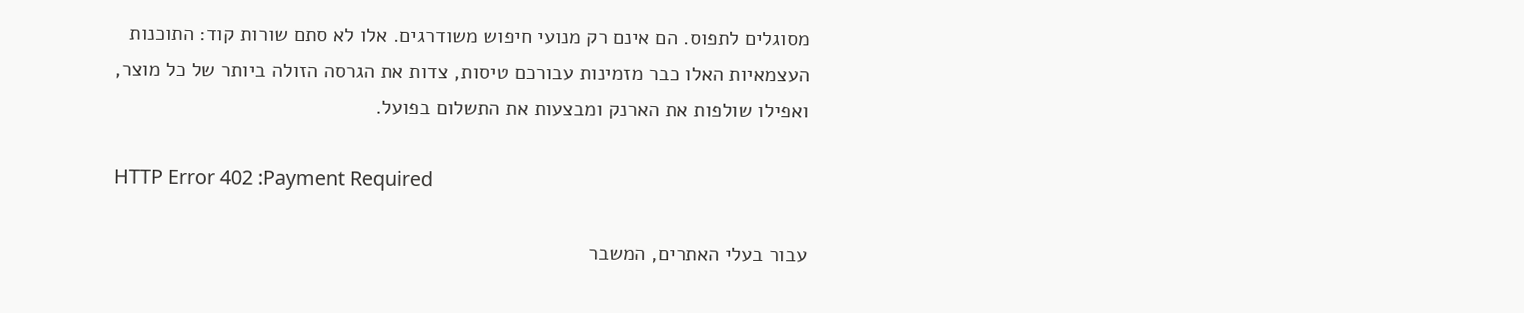מסוגלים לתפוס. הם אינם רק מנועי חיפוש משודרגים. אלו לא סתם שורות קוד: התוכנות העצמאיות האלו כבר מזמינות עבורכם טיסות, צדות את הגרסה הזולה ביותר של כל מוצר, ואפילו שולפות את הארנק ומבצעות את התשלום בפועל.

HTTP Error 402 :Payment Required

עבור בעלי האתרים, המשבר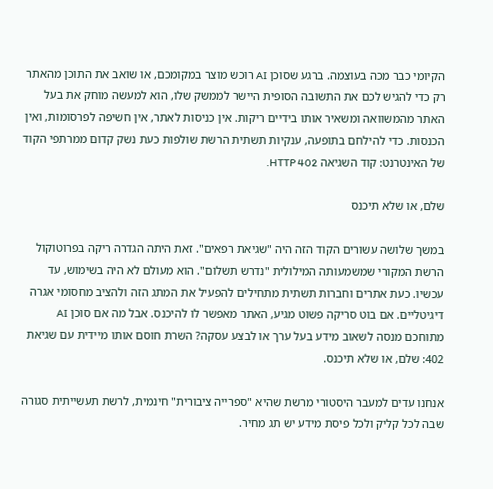הקיומי כבר מכה בעוצמה. ברגע שסוכן AI רוכש מוצר במקומכם, או שואב את התוכן מהאתר רק כדי להגיש לכם את התשובה הסופית היישר לממשק שלו, הוא למעשה מוחק את בעל האתר מהמשוואה ומשאיר אותו בידיים ריקות. אין כניסות לאתר, אין חשיפה לפרסומות, ואין הכנסות. כדי להילחם בתופעה, ענקיות תשתית הרשת שולפות כעת נשק קדום ממרתפי הקוד של האינטרנט: קוד השגיאה HTTP 402.

שלם, או שלא תיכנס

במשך שלושה עשורים הקוד הזה היה "שגיאת רפאים". זאת היתה הגדרה ריקה בפרוטוקול הרשת המקורי שמשמעותה המילולית "נדרש תשלום". הוא מעולם לא היה בשימוש, עד עכשיו. כעת אתרים וחברות תשתית מתחילים להפעיל את המתג הזה ולהציב מחסומי אגרה דיגיטליים. אם בוט סריקה פשוט מגיע, האתר מאפשר לו להיכנס. אבל מה אם סוכן AI מתוחכם מנסה לשאוב מידע בעל ערך או לבצע עסקה? השרת חוסם אותו מיידית עם שגיאת 402: שלם, או שלא תיכנס.

אנחנו עדים למעבר היסטורי מרשת שהיא "ספרייה ציבורית" חינמית, לרשת תעשייתית סגורה שבה לכל קליק ולכל פיסת מידע יש תג מחיר.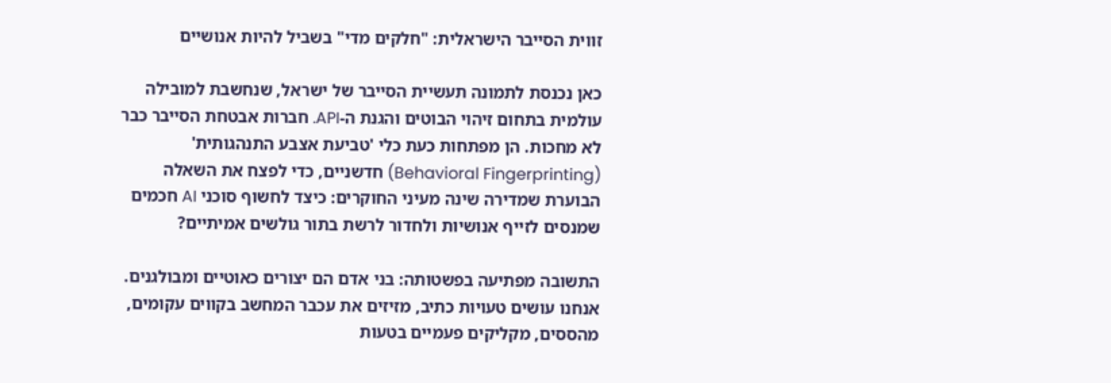זווית הסייבר הישראלית: "חלקים מדי" בשביל להיות אנושיים

כאן נכנסת לתמונה תעשיית הסייבר של ישראל, שנחשבת למובילה עולמית בתחום זיהוי הבוטים והגנת ה-API. חברות אבטחת הסייבר כבר לא מחכות. הן מפתחות כעת כלי 'טביעת אצבע התנהגותית' (Behavioral Fingerprinting) חדשניים, כדי לפצח את השאלה הבוערת שמדירה שינה מעיני החוקרים: כיצד לחשוף סוכני AI חכמים שמנסים לזייף אנושיות ולחדור לרשת בתור גולשים אמיתיים?

התשובה מפתיעה בפשטותה: בני אדם הם יצורים כאוטיים ומבולגנים. אנחנו עושים טעויות כתיב, מזיזים את עכבר המחשב בקווים עקומים, מהססים, מקליקים פעמיים בטעות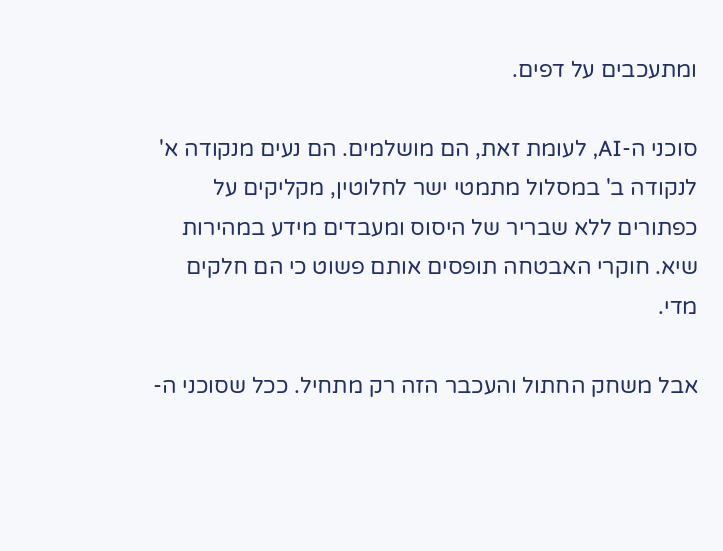ומתעכבים על דפים.

סוכני ה-AI, לעומת זאת, הם מושלמים. הם נעים מנקודה א' לנקודה ב' במסלול מתמטי ישר לחלוטין, מקליקים על כפתורים ללא שבריר של היסוס ומעבדים מידע במהירות שיא. חוקרי האבטחה תופסים אותם פשוט כי הם חלקים מדי.

אבל משחק החתול והעכבר הזה רק מתחיל. ככל שסוכני ה-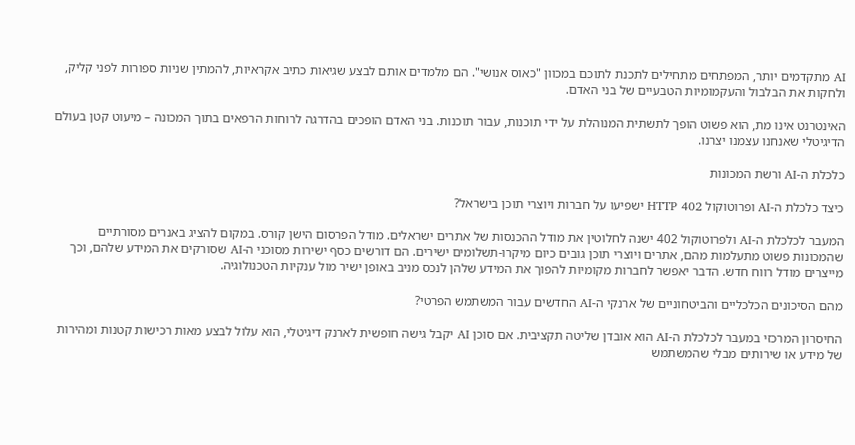AI מתקדמים יותר, המפתחים מתחילים לתכנת לתוכם במכוון "כאוס אנושי". הם מלמדים אותם לבצע שגיאות כתיב אקראיות, להמתין שניות ספורות לפני קליק, ולחקות את הבלבול והעקמומיות הטבעיים של בני האדם.

האינטרנט אינו מת, הוא פשוט הופך לתשתית המנוהלת על ידי תוכנות, עבור תוכנות. בני האדם הופכים בהדרגה לרוחות הרפאים בתוך המכונה – מיעוט קטן בעולם הדיגיטלי שאנחנו עצמנו יצרנו.

כלכלת ה-AI ורשת המכונות

כיצד כלכלת ה-AI ופרוטוקול HTTP 402 ישפיעו על חברות ויוצרי תוכן בישראל?

המעבר לכלכלת ה-AI ולפרוטוקול 402 ישנה לחלוטין את מודל ההכנסות של אתרים ישראלים. מודל הפרסום הישן קורס. במקום להציג באנרים מסורתיים שהמכונות פשוט מתעלמות מהם, אתרים ויוצרי תוכן גובים כיום מיקרו-תשלומים ישירים. הם דורשים כסף ישירות מסוכני ה-AI שסורקים את המידע שלהם, וכך מייצרים מודל רווח חדש. הדבר יאפשר לחברות מקומיות להפוך את המידע שלהן לנכס מניב באופן ישיר מול ענקיות הטכנולוגיה.

מהם הסיכונים הכלכליים והביטחוניים של ארנקי ה-AI החדשים עבור המשתמש הפרטי?

החיסרון המרכזי במעבר לכלכלת ה-AI הוא אובדן שליטה תקציבית. אם סוכן AI יקבל גישה חופשית לארנק דיגיטלי, הוא עלול לבצע מאות רכישות קטנות ומהירות של מידע או שירותים מבלי שהמשתמש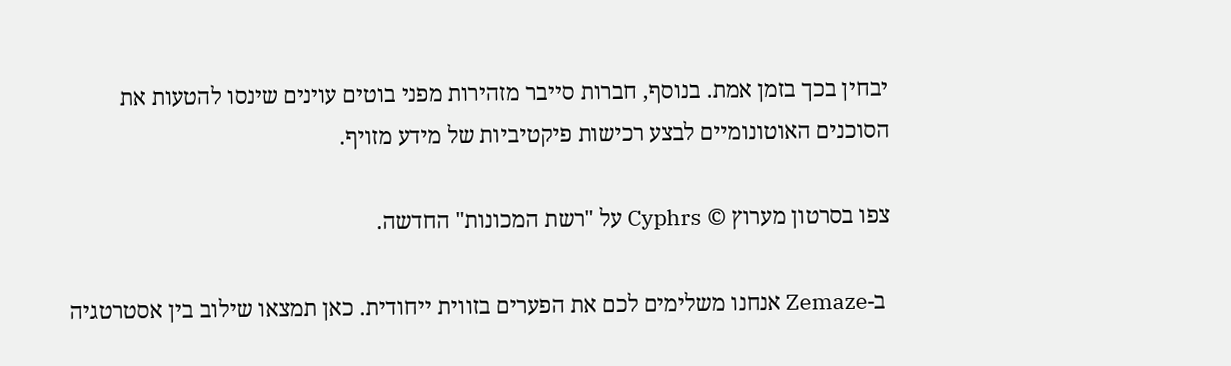יבחין בכך בזמן אמת. בנוסף, חברות סייבר מזהירות מפני בוטים עוינים שינסו להטעות את הסוכנים האוטונומיים לבצע רכישות פיקטיביות של מידע מזויף.

צפו בסרטון מערוץ © Cyphrs על "רשת המכונות" החדשה.

 ב-Zemaze אנחנו משלימים לכם את הפערים בזווית ייחודית. כאן תמצאו שילוב בין אסטרטגיה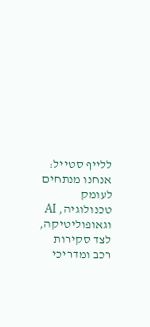ללייף סטייל: אנחנו מנתחים לעומק טכנולוגיה, AI וגאופוליטיקה, לצד סקירות רכב ומדריכי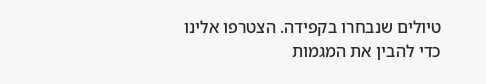טיולים שנבחרו בקפידה. הצטרפו אלינו כדי להבין את המגמות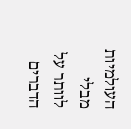העולמיות מבלי לוותר על הדברים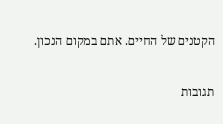הקטנים של החיים. אתם במקום הנכון.

תגובות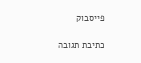פייסבוק

כתיבת תגובה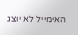האימייל לא יוצג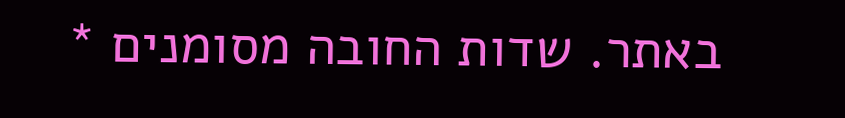באתר. שדות החובה מסומנים *